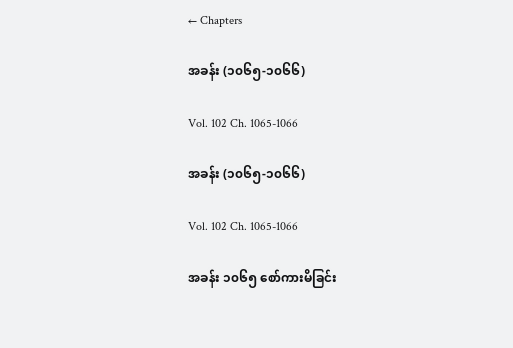← Chapters

အခန်း (၁၀၆၅-၁၀၆၆)

Vol. 102 Ch. 1065-1066

အခန်း (၁၀၆၅-၁၀၆၆)

Vol. 102 Ch. 1065-1066

အခန်း ၁၀၆၅ စော်ကားမိခြင်း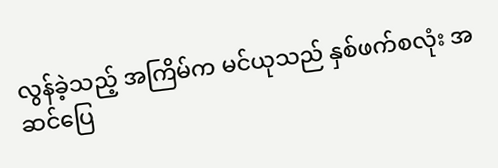လွန်ခဲ့သည့် အကြိမ်က မင်ယုသည် နှစ်ဖက်စလုံး အဆင်ပြေ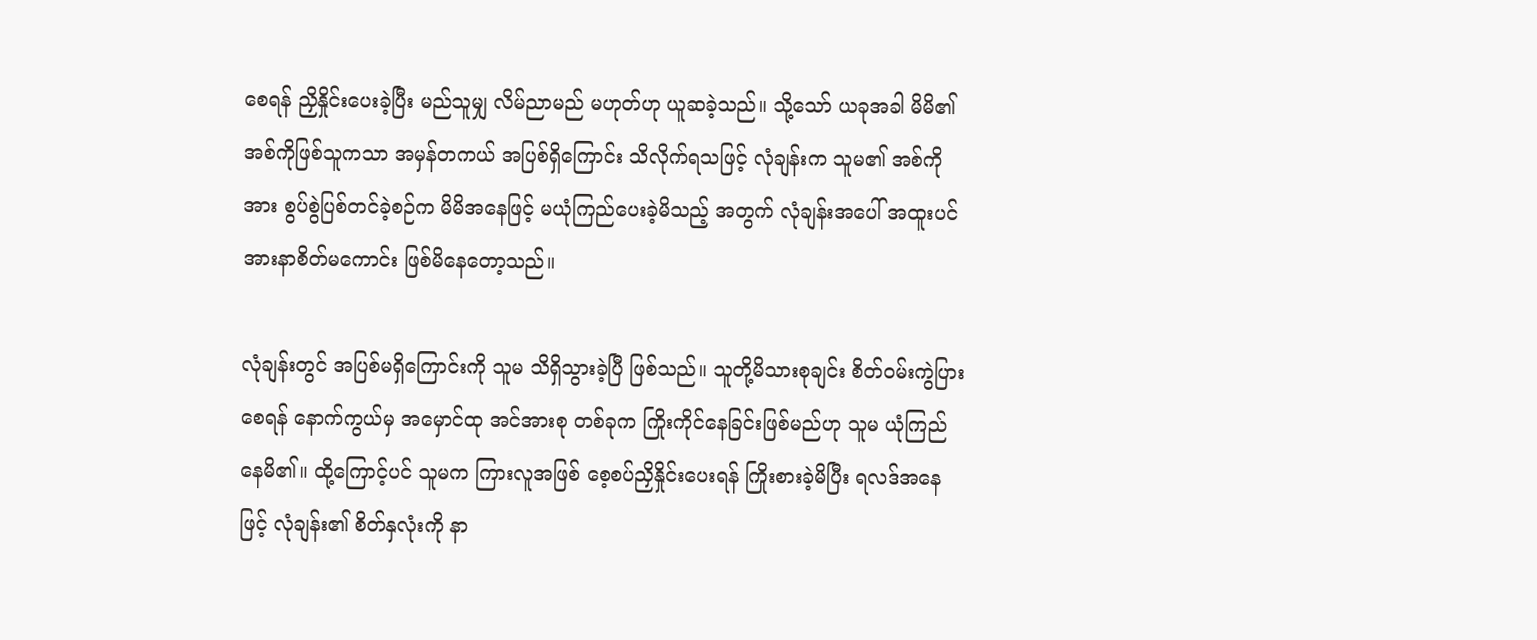စေရန် ညှိနှိုင်းပေးခဲ့ပြီး မည်သူမျှ လိမ်ညာမည် မဟုတ်ဟု ယူဆခဲ့သည်။ သို့သော် ယခုအခါ မိမိ၏ အစ်ကိုဖြစ်သူကသာ အမှန်တကယ် အပြစ်ရှိကြောင်း သိလိုက်ရသဖြင့် လုံချန်းက သူမ၏ အစ်ကိုအား စွပ်စွဲပြစ်တင်ခဲ့စဉ်က မိမိအနေဖြင့် မယုံကြည်ပေးခဲ့မိသည့် အတွက် လုံချန်းအပေါ် အထူးပင် အားနာစိတ်မကောင်း ဖြစ်မိနေတော့သည်။

လုံချန်းတွင် အပြစ်မရှိကြောင်းကို သူမ သိရှိသွားခဲ့ပြီ ဖြစ်သည်။ သူတို့မိသားစုချင်း စိတ်ဝမ်းကွဲပြားစေရန် နောက်ကွယ်မှ အမှောင်ထု အင်အားစု တစ်ခုက ကြိုးကိုင်နေခြင်းဖြစ်မည်ဟု သူမ ယုံကြည်နေမိ၏။ ထို့ကြောင့်ပင် သူမက ကြားလူအဖြစ် စေ့စပ်ညှိနှိုင်းပေးရန် ကြိုးစားခဲ့မိပြီး ရလဒ်အနေဖြင့် လုံချန်း၏ စိတ်နှလုံးကို နာ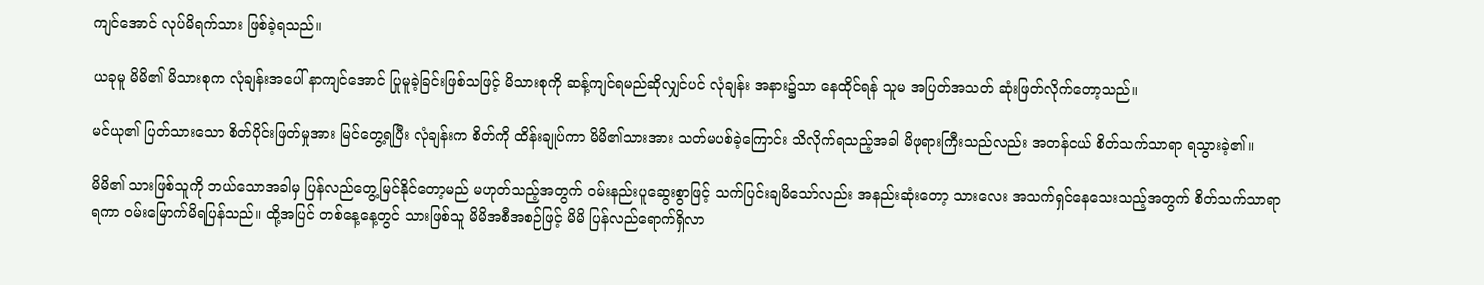ကျင်အောင် လုပ်မိရက်သား ဖြစ်ခဲ့ရသည်။

ယခုမူ မိမိ၏ မိသားစုက လုံချန်းအပေါ် နာကျင်အောင် ပြုမူခဲ့ခြင်းဖြစ်သဖြင့် မိသားစုကို ဆန့်ကျင်ရမည်ဆိုလျှင်ပင် လုံချန်း အနား၌သာ နေထိုင်ရန် သူမ အပြတ်အသတ် ဆုံးဖြတ်လိုက်တော့သည်။

မင်ယု၏ ပြတ်သားသော စိတ်ပိုင်းဖြတ်မှုအား မြင်တွေ့ရပြီး လုံချန်းက စိတ်ကို ထိန်းချုပ်ကာ မိမိ၏သားအား သတ်မပစ်ခဲ့ကြောင်း သိလိုက်ရသည့်အခါ မိဖုရားကြီးသည်လည်း အတန်ငယ် စိတ်သက်သာရာ ရသွားခဲ့၏။

မိမိ၏ သားဖြစ်သူကို ဘယ်သောအခါမှ ပြန်လည်တွေ့မြင်နိုင်တော့မည် မဟုတ်သည့်အတွက် ဝမ်းနည်းပူဆွေးစွာဖြင့် သက်ပြင်းချမိသော်လည်း အနည်းဆုံးတော့ သားလေး အသက်ရှင်နေသေးသည့်အတွက် စိတ်သက်သာရာရကာ ဝမ်းမြောက်မိရပြန်သည်။ ထို့အပြင် တစ်နေ့နေ့တွင် သားဖြစ်သူ မိမိအစီအစဉ်ဖြင့် မိမိ ပြန်လည်ရောက်ရှိလာ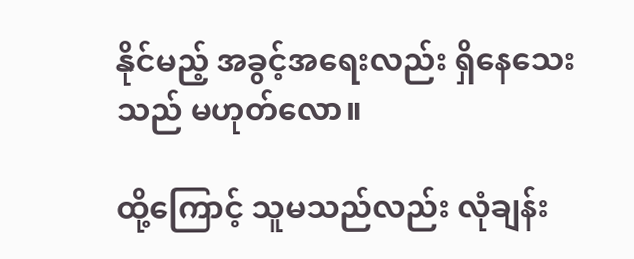နိုင်မည့် အခွင့်အရေးလည်း ရှိနေသေးသည် မဟုတ်လော။

ထို့ကြောင့် သူမသည်လည်း လုံချန်း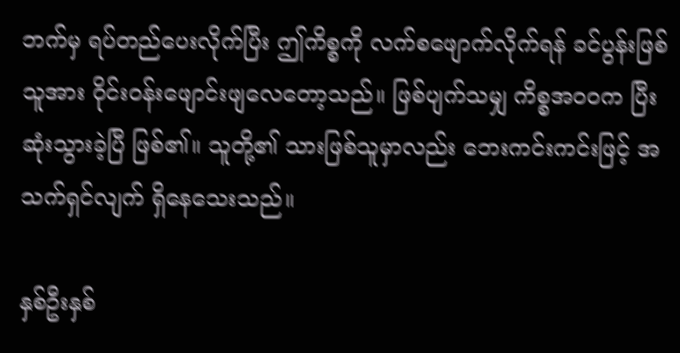ဘက်မှ ရပ်တည်ပေးလိုက်ပြီး ဤကိစ္စကို လက်စဖျောက်လိုက်ရန် ခင်ပွန်းဖြစ်သူအား ဝိုင်းဝန်းဖျောင်းဖျလေတော့သည်။ ဖြစ်ပျက်သမျှ ကိစ္စအဝဝက ပြီးဆုံးသွားခဲ့ပြီ ဖြစ်၏။ သူတို့၏ သားဖြစ်သူမှာလည်း ဘေးကင်းကင်းဖြင့် အသက်ရှင်လျက် ရှိနေသေးသည်။

နှစ်ဦးနှစ်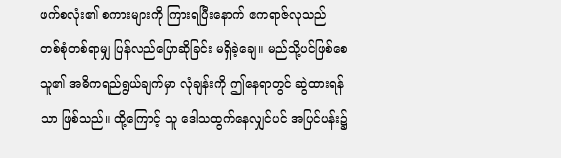ဖက်စလုံး၏ စကားများကို ကြားရပြီးနောက် ဧကရာဇ်လုသည် တစ်စုံတစ်ရာမျှ ပြန်လည်ပြောဆိုခြင်း မရှိခဲ့ချေ။ မည်သို့ပင်ဖြစ်စေ သူ၏ အဓိကရည်ရွယ်ချက်မှာ လုံချန်းကို ဤနေရာတွင် ဆွဲထားရန်သာ ဖြစ်သည်။ ထို့ကြောင့် သူ ဒေါသထွက်နေလျှင်ပင် အပြင်ပန်း၌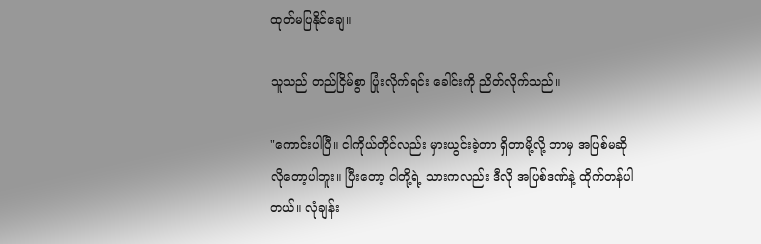ထုတ်မပြနိုင်ချေ။

သူသည် တည်ငြိမ်စွာ ပြုံးလိုက်ရင်း ခေါင်းကို ညိတ်လိုက်သည်။

"ကောင်းပါပြီ။ ငါကိုယ်တိုင်လည်း မှားယွင်းခဲ့တာ ရှိတာမို့လို့ ဘာမှ အပြစ်မဆိုလိုတော့ပါဘူး။ ပြီးတော့ ငါတို့ရဲ့ သားကလည်း ဒီလို အပြစ်ဒဏ်နဲ့ ထိုက်တန်ပါတယ်။ လုံချန်း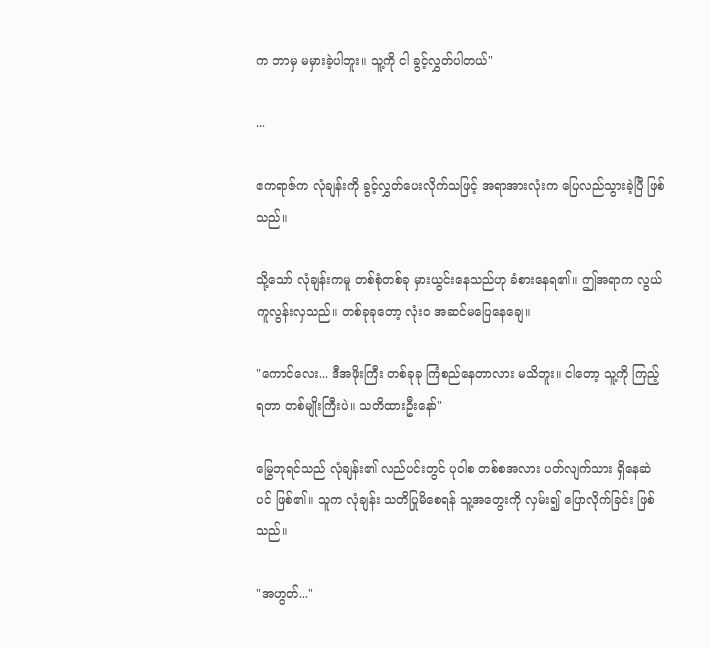က ဘာမှ မမှားခဲ့ပါဘူး။ သူ့ကို ငါ ခွင့်လွှတ်ပါတယ်"

...

ဧကရာဇ်က လုံချန်းကို ခွင့်လွှတ်ပေးလိုက်သဖြင့် အရာအားလုံးက ပြေလည်သွားခဲ့ပြီ ဖြစ်သည်။

သို့သော် လုံချန်းကမူ တစ်စုံတစ်ခု မှားယွင်းနေသည်ဟု ခံစားနေရ၏။ ဤအရာက လွယ်ကူလွန်းလှသည်။ တစ်ခုခုတော့ လုံးဝ အဆင်မပြေနေချေ။

"ကောင်လေး... ဒီအဖိုးကြီး တစ်ခုခု ကြံစည်နေတာလား မသိဘူး။ ငါတော့ သူ့ကို ကြည့်ရတာ တစ်မျိုးကြီးပဲ။ သတိထားဦးနော်"

မြွေဘုရင်သည် လုံချန်း၏ လည်ပင်းတွင် ပုဝါစ တစ်စအလား ပတ်လျက်သား ရှိနေဆဲပင် ဖြစ်၏။ သူက လုံချန်း သတိပြုမိစေရန် သူ့အတွေးကို လှမ်း၍ ပြောလိုက်ခြင်း ဖြစ်သည်။

"အဟွတ်..."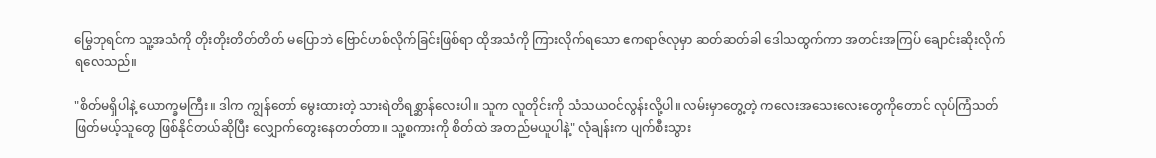မြွေဘုရင်က သူ့အသံကို တိုးတိုးတိတ်တိတ် မပြောဘဲ ဗြောင်ဟစ်လိုက်ခြင်းဖြစ်ရာ ထိုအသံကို ကြားလိုက်ရသော ဧကရာဇ်လုမှာ ဆတ်ဆတ်ခါ ဒေါသထွက်ကာ အတင်းအကြပ် ချောင်းဆိုးလိုက်ရလေသည်။

"စိတ်မရှိပါနဲ့ ယောက္ခမကြီး။ ဒါက ကျွန်တော် မွေးထားတဲ့ သားရဲတိရစ္ဆာန်လေးပါ။ သူက လူတိုင်းကို သံသယဝင်လွန်းလို့ပါ။ လမ်းမှာတွေ့တဲ့ ကလေးအသေးလေးတွေကိုတောင် လုပ်ကြံသတ်ဖြတ်မယ့်သူတွေ ဖြစ်နိုင်တယ်ဆိုပြီး လျှောက်တွေးနေတတ်တာ။ သူ့စကားကို စိတ်ထဲ အတည်မယူပါနဲ့" လုံချန်းက ပျက်စီးသွား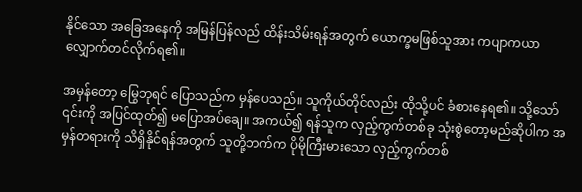နိုင်သော အခြေအနေကို အမြန်ပြန်လည် ထိန်းသိမ်းရန်အတွက် ယောက္ခမဖြစ်သူအား ကပျာကယာ လျှောက်တင်လိုက်ရ၏။

အမှန်တော့ မြွေဘုရင် ပြောသည်က မှန်ပေသည်။ သူကိုယ်တိုင်လည်း ထိုသို့ပင် ခံစားနေရ၏။ သို့သော် ၎င်းကို အပြင်ထုတ်၍ မပြောအပ်ချေ။ အကယ်၍ ရန်သူက လှည့်ကွက်တစ်ခု သုံးစွဲတော့မည်ဆိုပါက အမှန်တရားကို သိရှိနိုင်ရန်အတွက် သူတို့ဘက်က ပိုမိုကြီးမားသော လှည့်ကွက်တစ်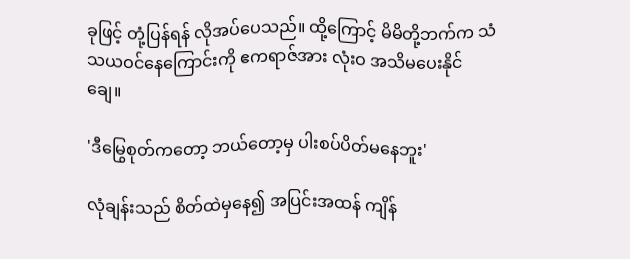ခုဖြင့် တုံ့ပြန်ရန် လိုအပ်ပေသည်။ ထို့ကြောင့် မိမိတို့ဘက်က သံသယဝင်နေကြောင်းကို ဧကရာဇ်အား လုံးဝ အသိမပေးနိုင်ချေ။

'ဒီမြွေစုတ်ကတော့ ဘယ်တော့မှ ပါးစပ်ပိတ်မနေဘူး'

လုံချန်းသည် စိတ်ထဲမှနေ၍ အပြင်းအထန် ကျိန်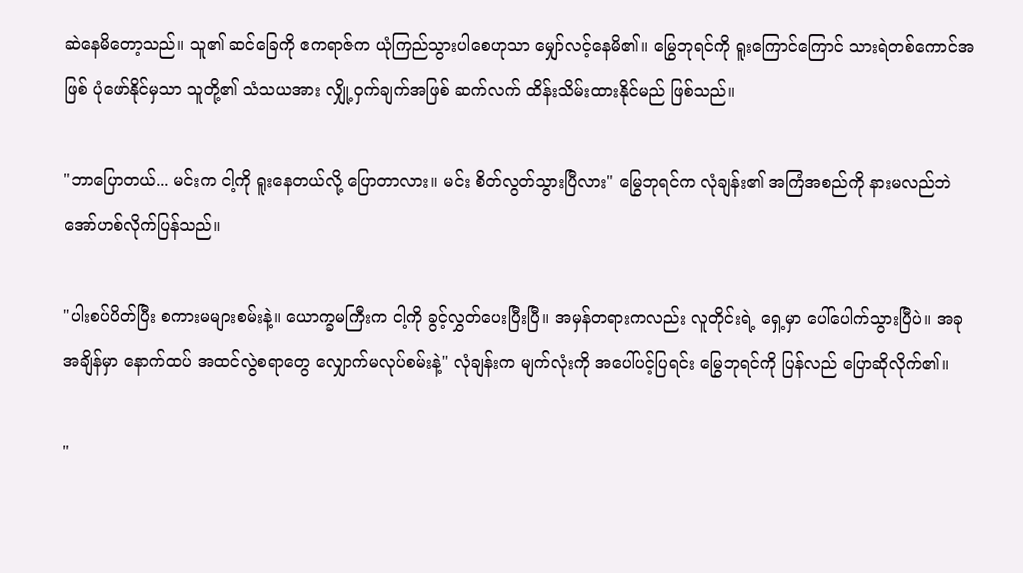ဆဲနေမိတော့သည်။ သူ၏ ဆင်ခြေကို ဧကရာဇ်က ယုံကြည်သွားပါစေဟုသာ မျှော်လင့်နေမိ၏။ မြွေဘုရင်ကို ရူးကြောင်ကြောင် သားရဲတစ်ကောင်အဖြစ် ပုံဖော်နိုင်မှသာ သူတို့၏ သံသယအား လျှို့ဝှက်ချက်အဖြစ် ဆက်လက် ထိန်းသိမ်းထားနိုင်မည် ဖြစ်သည်။

"ဘာပြောတယ်... မင်းက ငါ့ကို ရူးနေတယ်လို့ ပြောတာလား။ မင်း စိတ်လွတ်သွားပြီလား" မြွေဘုရင်က လုံချန်း၏ အကြံအစည်ကို နားမလည်ဘဲ အော်ဟစ်လိုက်ပြန်သည်။

"ပါးစပ်ပိတ်ပြီး စကားမများစမ်းနဲ့။ ယောက္ခမကြီးက ငါ့ကို ခွင့်လွှတ်ပေးပြီးပြီ။ အမှန်တရားကလည်း လူတိုင်းရဲ့ ရှေ့မှာ ပေါ်ပေါက်သွားပြီပဲ။ အခုအချိန်မှာ နောက်ထပ် အထင်လွဲစရာတွေ လျှောက်မလုပ်စမ်းနဲ့" လုံချန်းက မျက်လုံးကို အပေါ်ပင့်ပြရင်း မြွေဘုရင်ကို ပြန်လည် ပြောဆိုလိုက်၏။

"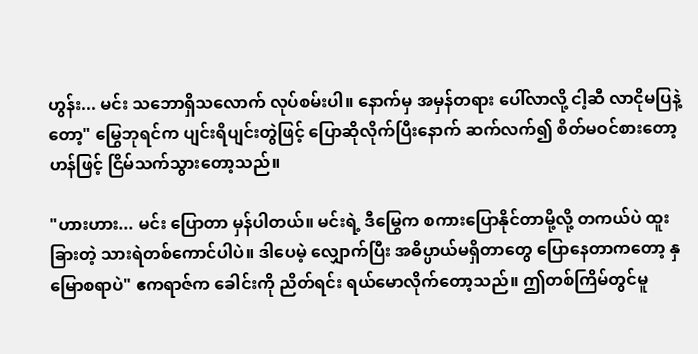ဟွန်း... မင်း သဘောရှိသလောက် လုပ်စမ်းပါ။ နောက်မှ အမှန်တရား ပေါ်လာလို့ ငါ့ဆီ လာငိုမပြနဲ့တော့" မြွေဘုရင်က ပျင်းရိပျင်းတွဲဖြင့် ပြောဆိုလိုက်ပြီးနောက် ဆက်လက်၍ စိတ်မဝင်စားတော့ဟန်ဖြင့် ငြိမ်သက်သွားတော့သည်။

"ဟားဟား... မင်း ပြောတာ မှန်ပါတယ်။ မင်းရဲ့ ဒီမြွေက စကားပြောနိုင်တာမို့လို့ တကယ်ပဲ ထူးခြားတဲ့ သားရဲတစ်ကောင်ပါပဲ။ ဒါပေမဲ့ လျှောက်ပြီး အဓိပ္ပာယ်မရှိတာတွေ ပြောနေတာကတော့ နှမြောစရာပဲ" ဧကရာဇ်က ခေါင်းကို ညိတ်ရင်း ရယ်မောလိုက်တော့သည်။ ဤတစ်ကြိမ်တွင်မူ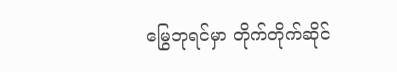မြွေဘုရင်မှာ တိုက်တိုက်ဆိုင်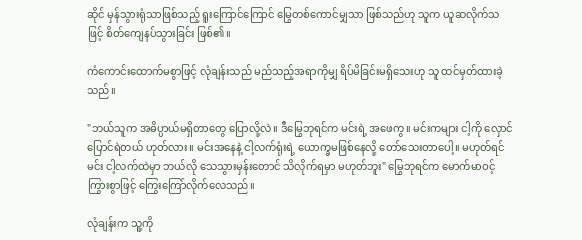ဆိုင် မှန်သွားရုံသာဖြစ်သည့် ရူးကြောင်ကြောင် မြွေတစ်ကောင်မျှသာ ဖြစ်သည်ဟု သူက ယူဆလိုက်သဖြင့် စိတ်ကျေနပ်သွားခြင်း ဖြစ်၏။

ကံကောင်းထောက်မစွာဖြင့် လုံချန်းသည် မည်သည့်အရာကိုမျှ ရိပ်မိခြင်းမရှိသေးဟု သူ ထင်မှတ်ထားခဲ့သည်။

"ဘယ်သူက အဓိပ္ပာယ်မရှိတာတွေ ပြောလို့လဲ။ ဒီမြွေဘုရင်က မင်းရဲ့ အဖေကွ။ မင်းကများ ငါ့ကို လှောင်ပြောင်ရဲတယ် ဟုတ်လား။ မင်းအနေနဲ့ ငါ့လက်ရုံးရဲ့ ယောက္ခမဖြစ်နေလို့ တော်သေးတာပေါ့။ မဟုတ်ရင် မင်း ငါ့လက်ထဲမှာ ဘယ်လို သေသွားမှန်းတောင် သိလိုက်ရမှာ မဟုတ်ဘူး" မြွေဘုရင်က မောက်မာဝင့်ကြွားစွာဖြင့် ကြွေးကြော်လိုက်လေသည်။

လုံချန်းက သူ့ကို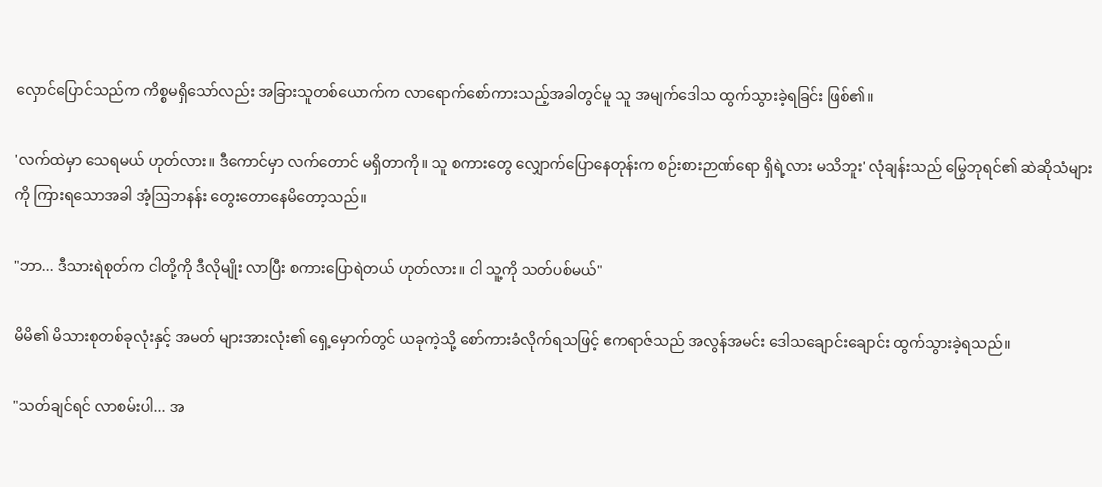လှောင်ပြောင်သည်က ကိစ္စမရှိသော်လည်း အခြားသူတစ်ယောက်က လာရောက်စော်ကားသည့်အခါတွင်မူ သူ အမျက်ဒေါသ ထွက်သွားခဲ့ရခြင်း ဖြစ်၏။

'လက်ထဲမှာ သေရမယ် ဟုတ်လား။ ဒီကောင်မှာ လက်တောင် မရှိတာကို။ သူ စကားတွေ လျှောက်ပြောနေတုန်းက စဉ်းစားဉာဏ်ရော ရှိရဲ့လား မသိဘူး' လုံချန်းသည် မြွေဘုရင်၏ ဆဲဆိုသံများကို ကြားရသောအခါ အံ့ဩဘနန်း တွေးတောနေမိတော့သည်။

"ဘာ... ဒီသားရဲစုတ်က ငါတို့ကို ဒီလိုမျိုး လာပြီး စကားပြောရဲတယ် ဟုတ်လား။ ငါ သူ့ကို သတ်ပစ်မယ်"

မိမိ၏ မိသားစုတစ်ခုလုံးနှင့် အမတ် များအားလုံး၏ ရှေ့မှောက်တွင် ယခုကဲ့သို့ စော်ကားခံလိုက်ရသဖြင့် ဧကရာဇ်သည် အလွန်အမင်း ဒေါသချောင်းချောင်း ထွက်သွားခဲ့ရသည်။

"သတ်ချင်ရင် လာစမ်းပါ... အ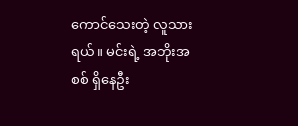ကောင်သေးတဲ့ လူသားရယ်။ မင်းရဲ့ အဘိုးအစစ် ရှိနေဦး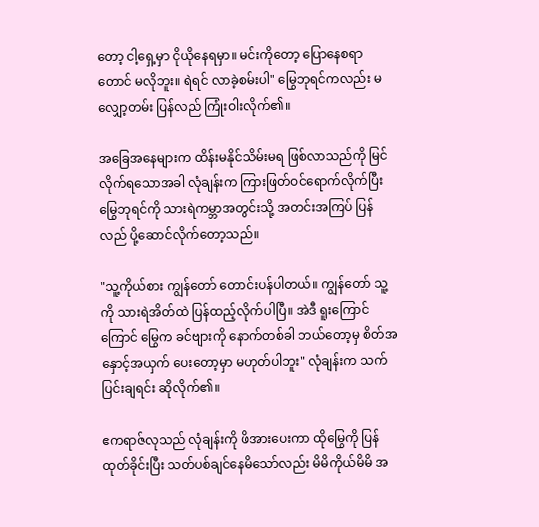တော့ ငါ့ရှေ့မှာ ငိုယိုနေရမှာ။ မင်းကိုတော့ ပြောနေစရာတောင် မလိုဘူး။ ရဲရင် လာခဲ့စမ်းပါ" မြွေဘုရင်ကလည်း မလျှော့တမ်း ပြန်လည် ကြုံးဝါးလိုက်၏။

အခြေအနေများက ထိန်းမနိုင်သိမ်းမရ ဖြစ်လာသည်ကို မြင်လိုက်ရသောအခါ လုံချန်းက ကြားဖြတ်ဝင်ရောက်လိုက်ပြီး မြွေဘုရင်ကို သားရဲကမ္ဘာအတွင်းသို့ အတင်းအကြပ် ပြန်လည် ပို့ဆောင်လိုက်တော့သည်။

"သူ့ကိုယ်စား ကျွန်တော် တောင်းပန်ပါတယ်။ ကျွန်တော် သူ့ကို သားရဲအိတ်ထဲ ပြန်ထည့်လိုက်ပါပြီ။ အဲဒီ ရူးကြောင်ကြောင် မြွေက ခင်ဗျားကို နောက်တစ်ခါ ဘယ်တော့မှ စိတ်အနှောင့်အယှက် ပေးတော့မှာ မဟုတ်ပါဘူး" လုံချန်းက သက်ပြင်းချရင်း ဆိုလိုက်၏။

ဧကရာဇ်လုသည် လုံချန်းကို ဖိအားပေးကာ ထိုမြွေကို ပြန်ထုတ်ခိုင်းပြီး သတ်ပစ်ချင်နေမိသော်လည်း မိမိကိုယ်မိမိ အ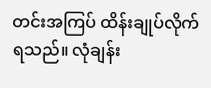တင်းအကြပ် ထိန်းချုပ်လိုက်ရသည်။ လုံချန်း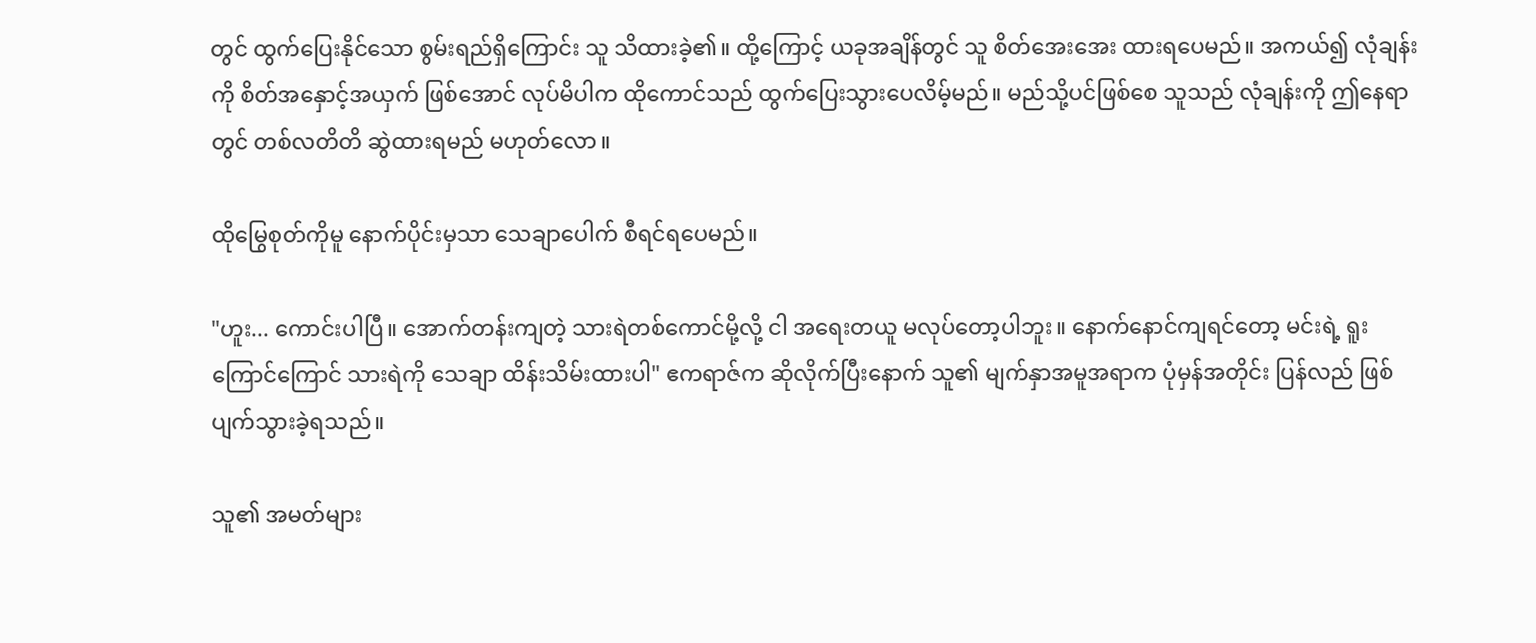တွင် ထွက်ပြေးနိုင်သော စွမ်းရည်ရှိကြောင်း သူ သိထားခဲ့၏။ ထို့ကြောင့် ယခုအချိန်တွင် သူ စိတ်အေးအေး ထားရပေမည်။ အကယ်၍ လုံချန်းကို စိတ်အနှောင့်အယှက် ဖြစ်အောင် လုပ်မိပါက ထိုကောင်သည် ထွက်ပြေးသွားပေလိမ့်မည်။ မည်သို့ပင်ဖြစ်စေ သူသည် လုံချန်းကို ဤနေရာတွင် တစ်လတိတိ ဆွဲထားရမည် မဟုတ်လော။

ထိုမြွေစုတ်ကိုမူ နောက်ပိုင်းမှသာ သေချာပေါက် စီရင်ရပေမည်။

"ဟူး... ကောင်းပါပြီ။ အောက်တန်းကျတဲ့ သားရဲတစ်ကောင်မို့လို့ ငါ အရေးတယူ မလုပ်တော့ပါဘူး။ နောက်နောင်ကျရင်တော့ မင်းရဲ့ ရူးကြောင်ကြောင် သားရဲကို သေချာ ထိန်းသိမ်းထားပါ" ဧကရာဇ်က ဆိုလိုက်ပြီးနောက် သူ၏ မျက်နှာအမူအရာက ပုံမှန်အတိုင်း ပြန်လည် ဖြစ်ပျက်သွားခဲ့ရသည်။

သူ၏ အမတ်များ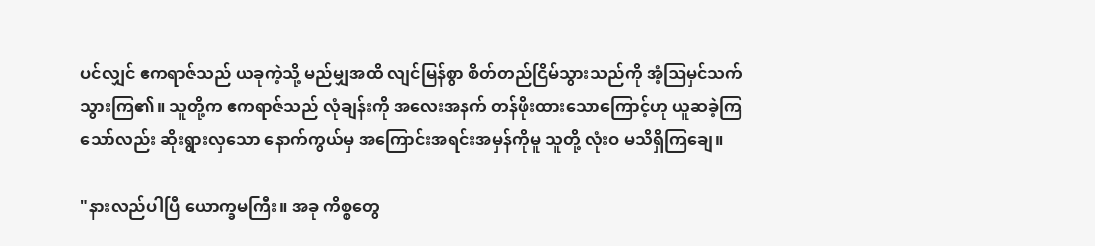ပင်လျှင် ဧကရာဇ်သည် ယခုကဲ့သို့ မည်မျှအထိ လျင်မြန်စွာ စိတ်တည်ငြိမ်သွားသည်ကို အံ့ဩမှင်သက်သွားကြ၏။ သူတို့က ဧကရာဇ်သည် လုံချန်းကို အလေးအနက် တန်ဖိုးထားသောကြောင့်ဟု ယူဆခဲ့ကြသော်လည်း ဆိုးရွားလှသော နောက်ကွယ်မှ အကြောင်းအရင်းအမှန်ကိုမူ သူတို့ လုံးဝ မသိရှိကြချေ။

"နားလည်ပါပြီ ယောက္ခမကြီး။ အခု ကိစ္စတွေ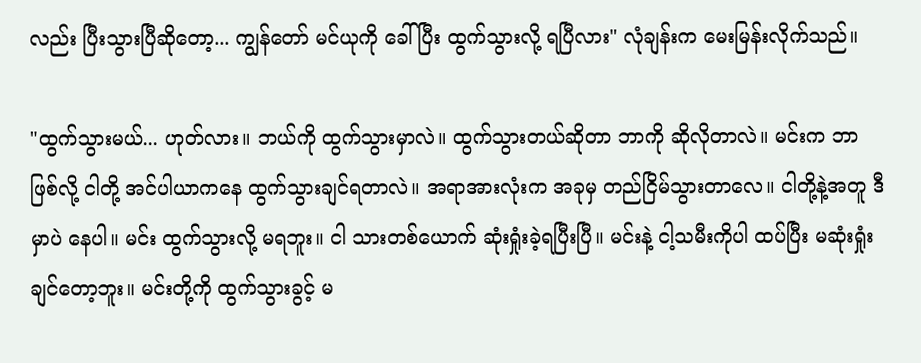လည်း ပြီးသွားပြီဆိုတော့... ကျွန်တော် မင်ယုကို ခေါ်ပြီး ထွက်သွားလို့ ရပြီလား" လုံချန်းက မေးမြန်းလိုက်သည်။

"ထွက်သွားမယ်... ဟုတ်လား။ ဘယ်ကို ထွက်သွားမှာလဲ။ ထွက်သွားတယ်ဆိုတာ ဘာကို ဆိုလိုတာလဲ။ မင်းက ဘာဖြစ်လို့ ငါတို့ အင်ပါယာကနေ ထွက်သွားချင်ရတာလဲ။ အရာအားလုံးက အခုမှ တည်ငြိမ်သွားတာလေ။ ငါတို့နဲ့အတူ ဒီမှာပဲ နေပါ။ မင်း ထွက်သွားလို့ မရဘူး။ ငါ သားတစ်ယောက် ဆုံးရှုံးခဲ့ရပြီးပြီ။ မင်းနဲ့ ငါ့သမီးကိုပါ ထပ်ပြီး မဆုံးရှုံးချင်တော့ဘူး။ မင်းတို့ကို ထွက်သွားခွင့် မ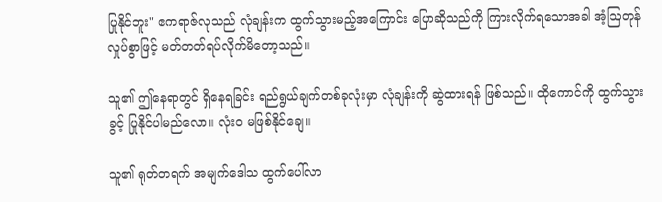ပြုနိုင်ဘူး" ဧကရာဇ်လုသည် လုံချန်းက ထွက်သွားမည့်အကြောင်း ပြောဆိုသည်ကို ကြားလိုက်ရသောအခါ အံ့ဩတုန်လှုပ်စွာဖြင့် မတ်တတ်ရပ်လိုက်မိတော့သည်။

သူ၏ ဤနေရာတွင် ရှိနေရခြင်း ရည်ရွယ်ချက်တစ်ခုလုံးမှာ လုံချန်းကို ဆွဲထားရန် ဖြစ်သည်။ ထိုကောင်ကို ထွက်သွားခွင့် ပြုနိုင်ပါမည်လော။ လုံးဝ မဖြစ်နိုင်ချေ။

သူ၏ ရုတ်တရက် အမျက်ဒေါသ ထွက်ပေါ်လာ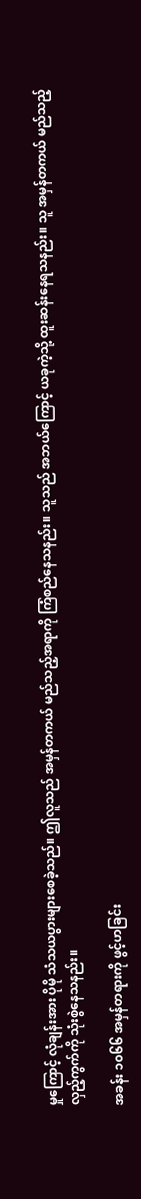မှုကြောင့် လုံချန်းအား ပိုမို သံသယပွားများစေခဲ့သည်။ ဤလူသည် အမှန်တကယ် မည်သည့်အရာကို ကြံစည်နေသနည်း။ သူသည် အဘယ်ကြောင့် ယခုကဲ့သို့ ထူးဆန်းနေရသနည်း။ သူ အမှန်တကယ် မည်သည့် လှည့်ကွက်ကို သုံးစွဲနေသနည်း။

အခန်း ၁၀၆၆ အမှန်တရားကို ဖွင့်ဟခြင်း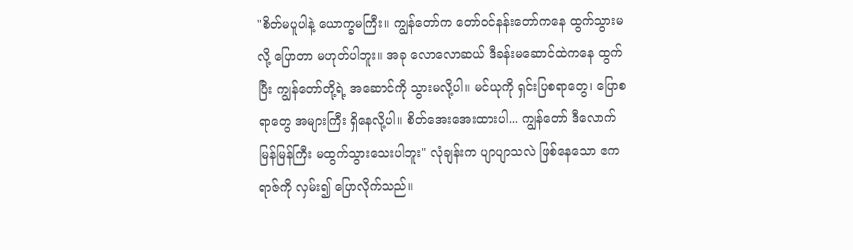"စိတ်မပူပါနဲ့ ယောက္ခမကြီး။ ကျွန်တော်က တော်ဝင်နန်းတော်ကနေ ထွက်သွားမလို့ ပြောတာ မဟုတ်ပါဘူး။ အခု လောလောဆယ် ဒီခန်းမဆောင်ထဲကနေ ထွက်ပြီး ကျွန်တော်တို့ရဲ့ အဆောင်ကို သွားမလို့ပါ။ မင်ယုကို ရှင်းပြစရာတွေ၊ ပြောစရာတွေ အများကြီး ရှိနေလို့ပါ။ စိတ်အေးအေးထားပါ... ကျွန်တော် ဒီလောက်မြန်မြန်ကြီး မထွက်သွားသေးပါဘူး" လုံချန်းက ပျာပျာသလဲ ဖြစ်နေသော ဧကရာဇ်ကို လှမ်း၍ ပြောလိုက်သည်။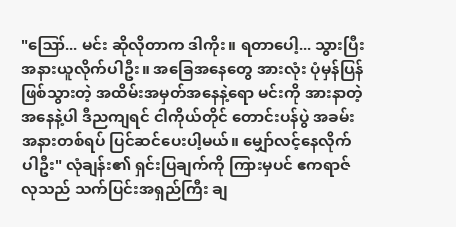"ဪ... မင်း ဆိုလိုတာက ဒါကိုး။ ရတာပေါ့... သွားပြီး အနားယူလိုက်ပါဦး။ အခြေအနေတွေ အားလုံး ပုံမှန်ပြန်ဖြစ်သွားတဲ့ အထိမ်းအမှတ်အနေနဲ့ရော မင်းကို အားနာတဲ့အနေနဲ့ပါ ဒီညကျရင် ငါကိုယ်တိုင် တောင်းပန်ပွဲ အခမ်းအနားတစ်ရပ် ပြင်ဆင်ပေးပါ့မယ်။ မျှော်လင့်နေလိုက်ပါဦး" လုံချန်း၏ ရှင်းပြချက်ကို ကြားမှပင် ဧကရာဇ်လုသည် သက်ပြင်းအရှည်ကြီး ချ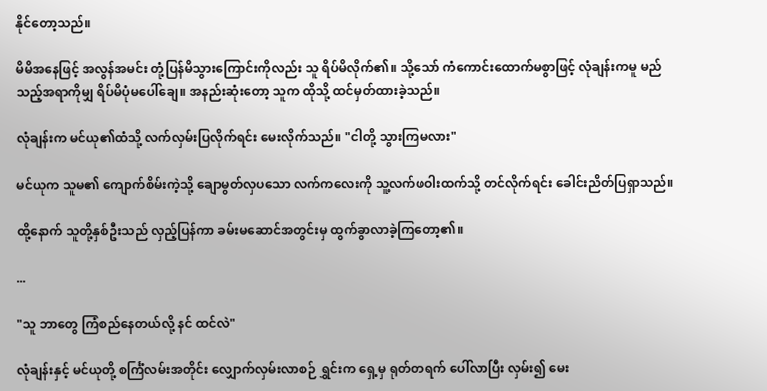နိုင်တော့သည်။

မိမိအနေဖြင့် အလွန်အမင်း တုံ့ပြန်မိသွားကြောင်းကိုလည်း သူ ရိပ်မိလိုက်၏။ သို့သော် ကံကောင်းထောက်မစွာဖြင့် လုံချန်းကမူ မည်သည့်အရာကိုမျှ ရိပ်မိပုံမပေါ်ချေ။ အနည်းဆုံးတော့ သူက ထိုသို့ ထင်မှတ်ထားခဲ့သည်။

လုံချန်းက မင်ယု၏ထံသို့ လက်လှမ်းပြလိုက်ရင်း မေးလိုက်သည်။ "ငါတို့ သွားကြမလား"

မင်ယုက သူမ၏ ကျောက်စိမ်းကဲ့သို့ ချောမွတ်လှပသော လက်ကလေးကို သူ့လက်ဖဝါးထက်သို့ တင်လိုက်ရင်း ခေါင်းညိတ်ပြရှာသည်။

ထို့နောက် သူတို့နှစ်ဦးသည် လှည့်ပြန်ကာ ခမ်းမဆောင်အတွင်းမှ ထွက်ခွာလာခဲ့ကြတော့၏။

...

"သူ ဘာတွေ ကြံစည်နေတယ်လို့ နင် ထင်လဲ"

လုံချန်းနှင့် မင်ယုတို့ စင်္ကြံလမ်းအတိုင်း လျှောက်လှမ်းလာစဉ် ရွှင်းက ရှေ့မှ ရုတ်တရက် ပေါ်လာပြီး လှမ်း၍ မေး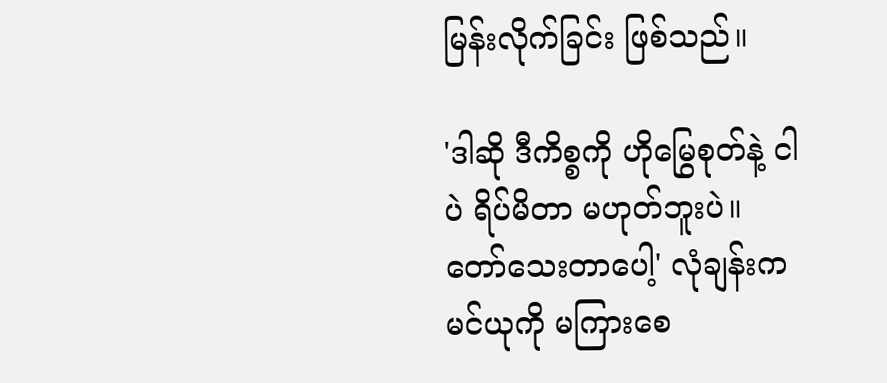မြန်းလိုက်ခြင်း ဖြစ်သည်။

'ဒါဆို ဒီကိစ္စကို ဟိုမြွေစုတ်နဲ့ ငါပဲ ရိပ်မိတာ မဟုတ်ဘူးပဲ။ တော်သေးတာပေါ့' လုံချန်းက မင်ယုကို မကြားစေ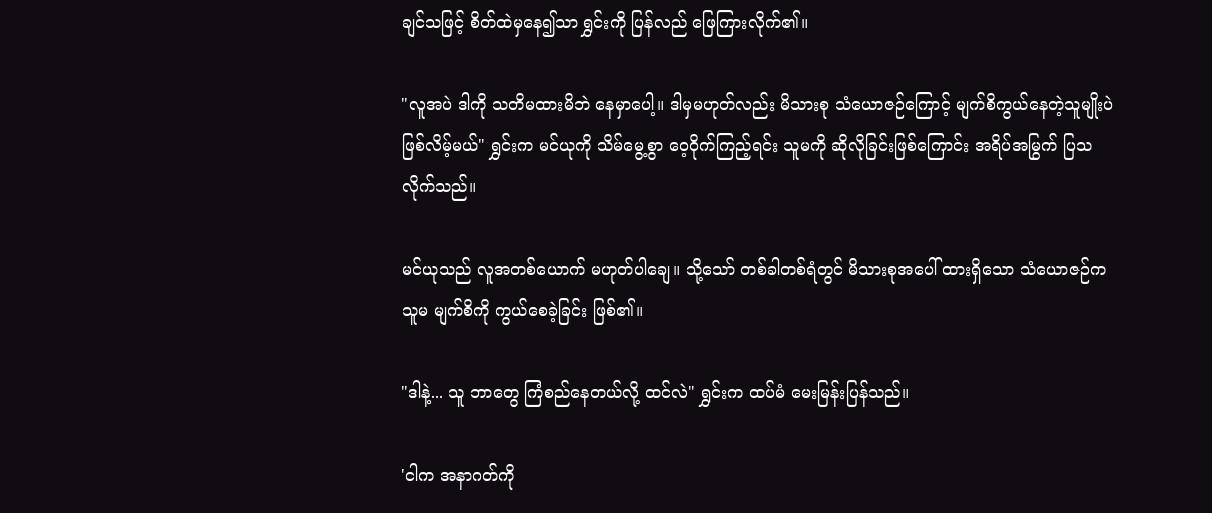ချင်သဖြင့် စိတ်ထဲမှနေ၍သာ ရွှင်းကို ပြန်လည် ဖြေကြားလိုက်၏။

"လူအပဲ ဒါကို သတိမထားမိဘဲ နေမှာပေါ့။ ဒါမှမဟုတ်လည်း မိသားစု သံယောဇဉ်ကြောင့် မျက်စိကွယ်နေတဲ့သူမျိုးပဲ ဖြစ်လိမ့်မယ်" ရွှင်းက မင်ယုကို သိမ်မွေ့စွာ ဝေ့ဝိုက်ကြည့်ရင်း သူမကို ဆိုလိုခြင်းဖြစ်ကြောင်း အရိပ်အမြွက် ပြသလိုက်သည်။

မင်ယုသည် လူအတစ်ယောက် မဟုတ်ပါချေ။ သို့သော် တစ်ခါတစ်ရံတွင် မိသားစုအပေါ် ထားရှိသော သံယောဇဉ်က သူမ မျက်စိကို ကွယ်စေခဲ့ခြင်း ဖြစ်၏။

"ဒါနဲ့... သူ ဘာတွေ ကြံစည်နေတယ်လို့ ထင်လဲ" ရွှင်းက ထပ်မံ မေးမြန်းပြန်သည်။

'ငါက အနာဂတ်ကို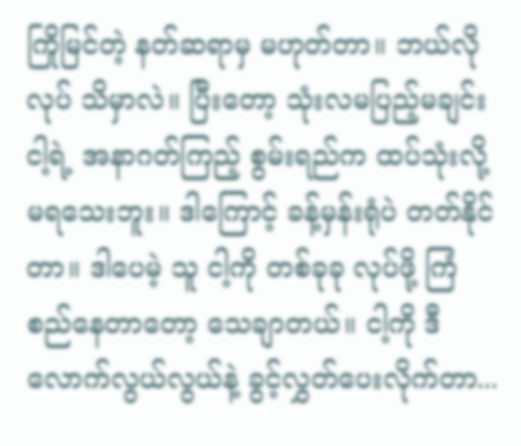ကြိုမြင်တဲ့ နတ်ဆရာမှ မဟုတ်တာ။ ဘယ်လိုလုပ် သိမှာလဲ။ ပြီးတော့ သုံးလမပြည့်မချင်း ငါ့ရဲ့ အနာဂတ်ကြည့် စွမ်းရည်က ထပ်သုံးလို့ မရသေးဘူး။ ဒါကြောင့် ခန့်မှန်းရုံပဲ တတ်နိုင်တာ။ ဒါပေမဲ့ သူ ငါ့ကို တစ်ခုခု လုပ်ဖို့ ကြံစည်နေတာတော့ သေချာတယ်။ ငါ့ကို ဒီလောက်လွယ်လွယ်နဲ့ ခွင့်လွှတ်ပေးလိုက်တာ...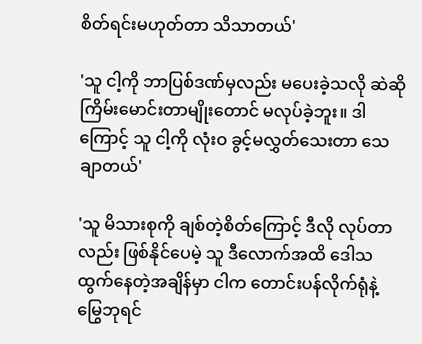စိတ်ရင်းမဟုတ်တာ သိသာတယ်'

'သူ ငါ့ကို ဘာပြစ်ဒဏ်မှလည်း မပေးခဲ့သလို ဆဲဆိုကြိမ်းမောင်းတာမျိုးတောင် မလုပ်ခဲ့ဘူး။ ဒါကြောင့် သူ ငါ့ကို လုံးဝ ခွင့်မလွှတ်သေးတာ သေချာတယ်'

'သူ မိသားစုကို ချစ်တဲ့စိတ်ကြောင့် ဒီလို လုပ်တာလည်း ဖြစ်နိုင်ပေမဲ့ သူ ဒီလောက်အထိ ဒေါသထွက်နေတဲ့အချိန်မှာ ငါက တောင်းပန်လိုက်ရုံနဲ့ မြွေဘုရင်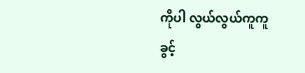ကိုပါ လွယ်လွယ်ကူကူ ခွင့်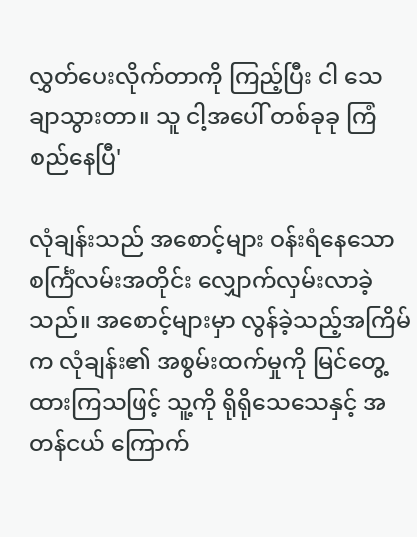လွှတ်ပေးလိုက်တာကို ကြည့်ပြီး ငါ သေချာသွားတာ။ သူ ငါ့အပေါ် တစ်ခုခု ကြံစည်နေပြီ'

လုံချန်းသည် အစောင့်များ ဝန်းရံနေသော စင်္ကြံလမ်းအတိုင်း လျှောက်လှမ်းလာခဲ့သည်။ အစောင့်များမှာ လွန်ခဲ့သည့်အကြိမ်က လုံချန်း၏ အစွမ်းထက်မှုကို မြင်တွေ့ထားကြသဖြင့် သူ့ကို ရိုရိုသေသေနှင့် အတန်ငယ် ကြောက်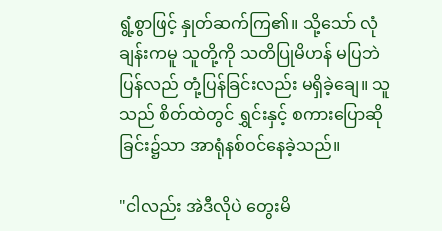ရွံ့စွာဖြင့် နှုတ်ဆက်ကြ၏။ သို့သော် လုံချန်းကမူ သူတို့ကို သတိပြုမိဟန် မပြဘဲ ပြန်လည် တုံ့ပြန်ခြင်းလည်း မရှိခဲ့ချေ။ သူသည် စိတ်ထဲတွင် ရွှင်းနှင့် စကားပြောဆိုခြင်း၌သာ အာရုံနစ်ဝင်နေခဲ့သည်။

"ငါလည်း အဲဒီလိုပဲ တွေးမိ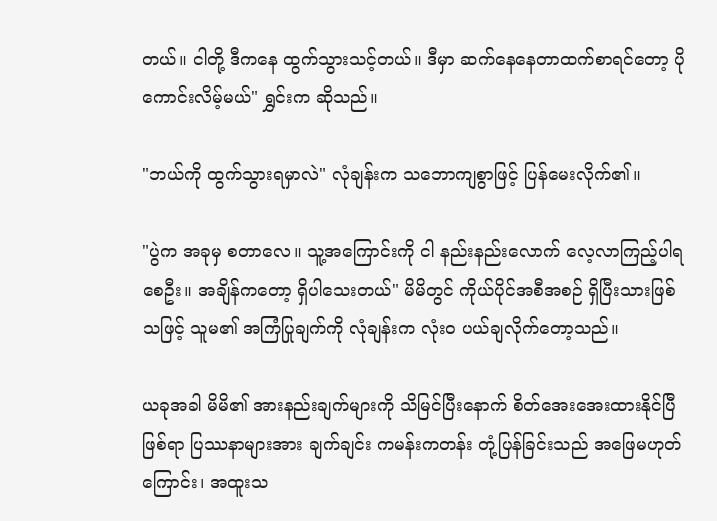တယ်။ ငါတို့ ဒီကနေ ထွက်သွားသင့်တယ်။ ဒီမှာ ဆက်နေနေတာထက်စာရင်တော့ ပိုကောင်းလိမ့်မယ်" ရွှင်းက ဆိုသည်။

"ဘယ်ကို ထွက်သွားရမှာလဲ" လုံချန်းက သဘောကျစွာဖြင့် ပြန်မေးလိုက်၏။

"ပွဲက အခုမှ စတာလေ။ သူ့အကြောင်းကို ငါ နည်းနည်းလောက် လေ့လာကြည့်ပါရစေဦး။ အချိန်ကတော့ ရှိပါသေးတယ်" မိမိတွင် ကိုယ်ပိုင်အစီအစဉ် ရှိပြီးသားဖြစ်သဖြင့် သူမ၏ အကြံပြုချက်ကို လုံချန်းက လုံးဝ ပယ်ချလိုက်တော့သည်။

ယခုအခါ မိမိ၏ အားနည်းချက်များကို သိမြင်ပြီးနောက် စိတ်အေးအေးထားနိုင်ပြီဖြစ်ရာ ပြဿနာများအား ချက်ချင်း ကမန်းကတန်း တုံ့ပြန်ခြင်းသည် အဖြေမဟုတ်ကြောင်း၊ အထူးသ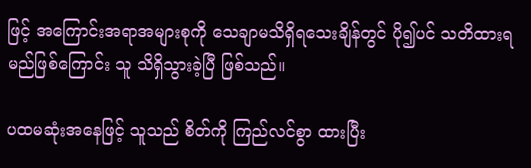ဖြင့် အကြောင်းအရာအများစုကို သေချာမသိရှိရသေးချိန်တွင် ပို၍ပင် သတိထားရမည်ဖြစ်ကြောင်း သူ သိရှိသွားခဲ့ပြီ ဖြစ်သည်။

ပထမဆုံးအနေဖြင့် သူသည် စိတ်ကို ကြည်လင်စွာ ထားပြီး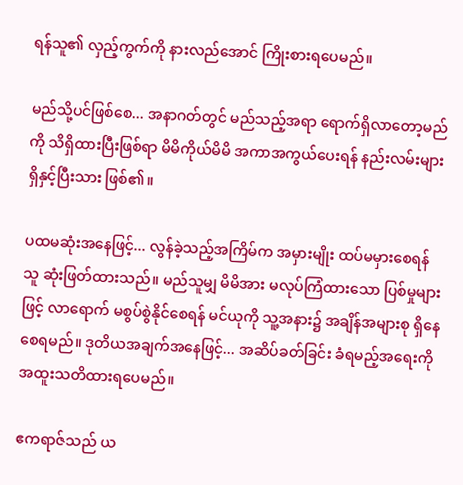ရန်သူ၏ လှည့်ကွက်ကို နားလည်အောင် ကြိုးစားရပေမည်။

မည်သို့ပင်ဖြစ်စေ... အနာဂတ်တွင် မည်သည့်အရာ ရောက်ရှိလာတော့မည်ကို သိရှိထားပြီးဖြစ်ရာ မိမိကိုယ်မိမိ အကာအကွယ်ပေးရန် နည်းလမ်းများ ရှိနှင့်ပြီးသား ဖြစ်၏။

ပထမဆုံးအနေဖြင့်... လွန်ခဲ့သည့်အကြိမ်က အမှားမျိုး ထပ်မမှားစေရန် သူ ဆုံးဖြတ်ထားသည်။ မည်သူမျှ မိမိအား မလုပ်ကြံထားသော ပြစ်မှုများဖြင့် လာရောက် မစွပ်စွဲနိုင်စေရန် မင်ယုကို သူ့အနား၌ အချိန်အများစု ရှိနေစေရမည်။ ဒုတိယအချက်အနေဖြင့်... အဆိပ်ခတ်ခြင်း ခံရမည့်အရေးကို အထူးသတိထားရပေမည်။

ဧကရာဇ်သည် ယ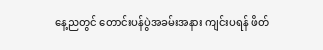နေ့ညတွင် တောင်းပန်ပွဲအခမ်းအနား ကျင်းပရန် ဖိတ်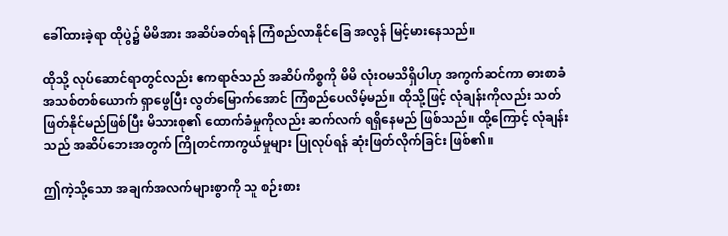ခေါ်ထားခဲ့ရာ ထိုပွဲ၌ မိမိအား အဆိပ်ခတ်ရန် ကြံစည်လာနိုင်ခြေ အလွန် မြင့်မားနေသည်။

ထိုသို့ လုပ်ဆောင်ရာတွင်လည်း ဧကရာဇ်သည် အဆိပ်ကိစ္စကို မိမိ လုံးဝမသိရှိပါဟု အကွက်ဆင်ကာ ဓားစာခံ အသစ်တစ်ယောက် ရှာဖွေပြီး လွတ်မြောက်အောင် ကြံစည်ပေလိမ့်မည်။ ထိုသို့ဖြင့် လုံချန်းကိုလည်း သတ်ဖြတ်နိုင်မည်ဖြစ်ပြီး မိသားစု၏ ထောက်ခံမှုကိုလည်း ဆက်လက် ရရှိနေမည် ဖြစ်သည်။ ထို့ကြောင့် လုံချန်းသည် အဆိပ်ဘေးအတွက် ကြိုတင်ကာကွယ်မှုများ ပြုလုပ်ရန် ဆုံးဖြတ်လိုက်ခြင်း ဖြစ်၏။

ဤကဲ့သို့သော အချက်အလက်များစွာကို သူ စဉ်းစား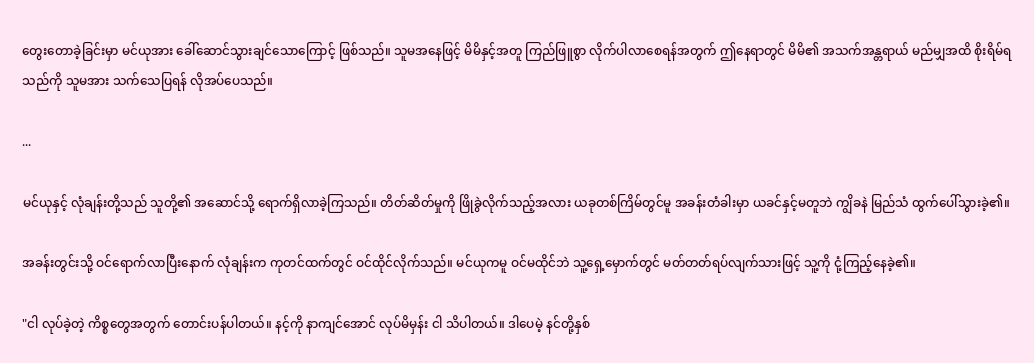တွေးတောခဲ့ခြင်းမှာ မင်ယုအား ခေါ်ဆောင်သွားချင်သောကြောင့် ဖြစ်သည်။ သူမအနေဖြင့် မိမိနှင့်အတူ ကြည်ဖြူစွာ လိုက်ပါလာစေရန်အတွက် ဤနေရာတွင် မိမိ၏ အသက်အန္တရာယ် မည်မျှအထိ စိုးရိမ်ရသည်ကို သူမအား သက်သေပြရန် လိုအပ်ပေသည်။

...

မင်ယုနှင့် လုံချန်းတို့သည် သူတို့၏ အဆောင်သို့ ရောက်ရှိလာခဲ့ကြသည်။ တိတ်ဆိတ်မှုကို ဖြိုခွဲလိုက်သည့်အလား ယခုတစ်ကြိမ်တွင်မူ အခန်းတံခါးမှာ ယခင်နှင့်မတူဘဲ ကျွိခနဲ မြည်သံ ထွက်ပေါ်သွားခဲ့၏။

အခန်းတွင်းသို့ ဝင်ရောက်လာပြီးနောက် လုံချန်းက ကုတင်ထက်တွင် ဝင်ထိုင်လိုက်သည်။ မင်ယုကမူ ဝင်မထိုင်ဘဲ သူ့ရှေ့မှောက်တွင် မတ်တတ်ရပ်လျက်သားဖြင့် သူ့ကို ငုံ့ကြည့်နေခဲ့၏။

"ငါ လုပ်ခဲ့တဲ့ ကိစ္စတွေအတွက် တောင်းပန်ပါတယ်။ နင့်ကို နာကျင်အောင် လုပ်မိမှန်း ငါ သိပါတယ်။ ဒါပေမဲ့ နင်တို့နှစ်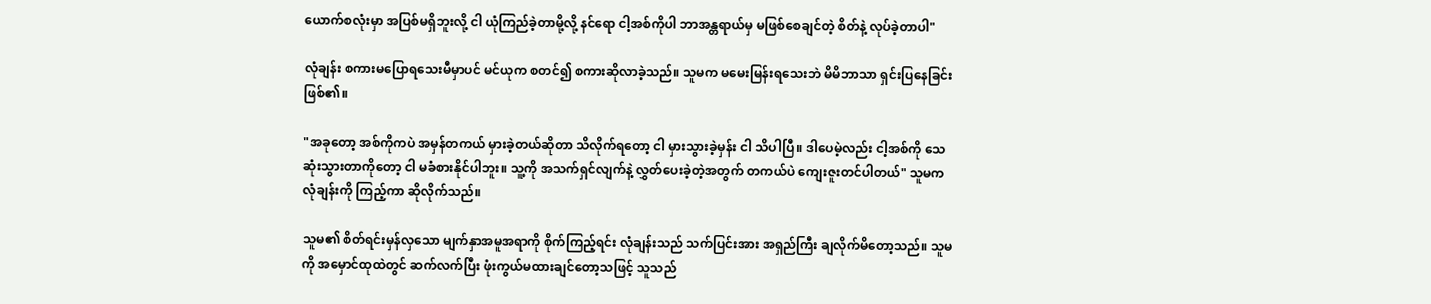ယောက်စလုံးမှာ အပြစ်မရှိဘူးလို့ ငါ ယုံကြည်ခဲ့တာမို့လို့ နင်ရော ငါ့အစ်ကိုပါ ဘာအန္တရာယ်မှ မဖြစ်စေချင်တဲ့ စိတ်နဲ့ လုပ်ခဲ့တာပါ"

လုံချန်း စကားမပြောရသေးမီမှာပင် မင်ယုက စတင်၍ စကားဆိုလာခဲ့သည်။ သူမက မမေးမြန်းရသေးဘဲ မိမိဘာသာ ရှင်းပြနေခြင်း ဖြစ်၏။

"အခုတော့ အစ်ကိုကပဲ အမှန်တကယ် မှားခဲ့တယ်ဆိုတာ သိလိုက်ရတော့ ငါ မှားသွားခဲ့မှန်း ငါ သိပါပြီ။ ဒါပေမဲ့လည်း ငါ့အစ်ကို သေဆုံးသွားတာကိုတော့ ငါ မခံစားနိုင်ပါဘူး။ သူ့ကို အသက်ရှင်လျက်နဲ့ လွှတ်ပေးခဲ့တဲ့အတွက် တကယ်ပဲ ကျေးဇူးတင်ပါတယ်" သူမက လုံချန်းကို ကြည့်ကာ ဆိုလိုက်သည်။

သူမ၏ စိတ်ရင်းမှန်လှသော မျက်နှာအမူအရာကို စိုက်ကြည့်ရင်း လုံချန်းသည် သက်ပြင်းအား အရှည်ကြီး ချလိုက်မိတော့သည်။ သူမကို အမှောင်ထုထဲတွင် ဆက်လက်ပြီး ဖုံးကွယ်မထားချင်တော့သဖြင့် သူသည်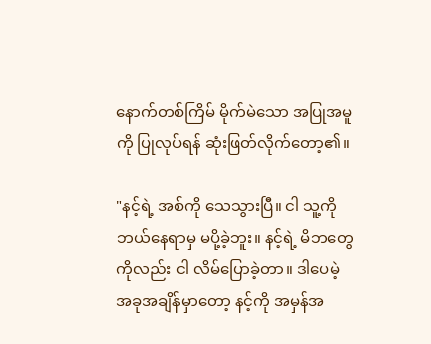နောက်တစ်ကြိမ် မိုက်မဲသော အပြုအမူကို ပြုလုပ်ရန် ဆုံးဖြတ်လိုက်တော့၏။

"နင့်ရဲ့ အစ်ကို သေသွားပြီ။ ငါ သူ့ကို ဘယ်နေရာမှ မပို့ခဲ့ဘူး။ နင့်ရဲ့ မိဘတွေကိုလည်း ငါ လိမ်ပြောခဲ့တာ။ ဒါပေမဲ့ အခုအချိန်မှာတော့ နင့်ကို အမှန်အ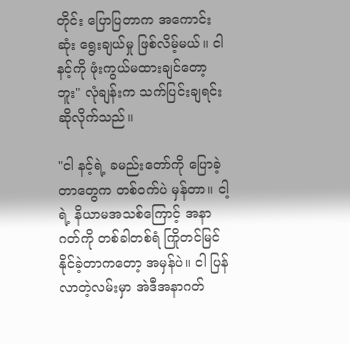တိုင်း ပြောပြတာက အကောင်းဆုံး ရွေးချယ်မှု ဖြစ်လိမ့်မယ်။ ငါ နင့်ကို ဖုံးကွယ်မထားချင်တော့ဘူး" လုံချန်းက သက်ပြင်းချရင်း ဆိုလိုက်သည်။

"ငါ နင့်ရဲ့ ခမည်းတော်ကို ပြောခဲ့တာတွေက တစ်ဝက်ပဲ မှန်တာ။ ငါ့ရဲ့ နိယာမအသစ်ကြောင့် အနာဂတ်ကို တစ်ခါတစ်ရံ ကြိုတင်မြင်နိုင်ခဲ့တာကတော့ အမှန်ပဲ။ ငါ ပြန်လာတဲ့လမ်းမှာ အဲဒီအနာဂတ်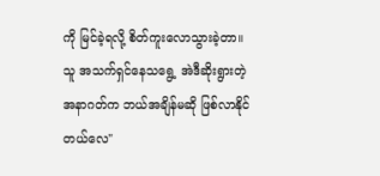ကို မြင်ခဲ့ရလို့ စိတ်ကူးလောသွားခဲ့တာ။ သူ အသက်ရှင်နေသရွေ့ အဲဒီဆိုးရွားတဲ့ အနာဂတ်က ဘယ်အချိန်မဆို ဖြစ်လာနိုင်တယ်လေ"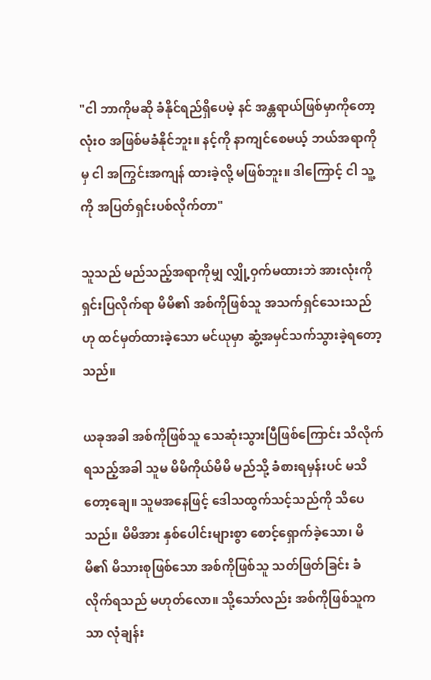"ငါ ဘာကိုမဆို ခံနိုင်ရည်ရှိပေမဲ့ နင် အန္တရာယ်ဖြစ်မှာကိုတော့ လုံးဝ အဖြစ်မခံနိုင်ဘူး။ နင့်ကို နာကျင်စေမယ့် ဘယ်အရာကိုမှ ငါ အကြွင်းအကျန် ထားခဲ့လို့ မဖြစ်ဘူး။ ဒါကြောင့် ငါ သူ့ကို အပြတ်ရှင်းပစ်လိုက်တာ"

သူသည် မည်သည့်အရာကိုမျှ လျှို့ဝှက်မထားဘဲ အားလုံးကို ရှင်းပြလိုက်ရာ မိမိ၏ အစ်ကိုဖြစ်သူ အသက်ရှင်သေးသည်ဟု ထင်မှတ်ထားခဲ့သော မင်ယုမှာ ဆွံ့အမှင်သက်သွားခဲ့ရတော့သည်။

ယခုအခါ အစ်ကိုဖြစ်သူ သေဆုံးသွားပြီဖြစ်ကြောင်း သိလိုက်ရသည့်အခါ သူမ မိမိကိုယ်မိမိ မည်သို့ ခံစားရမှန်းပင် မသိတော့ချေ။ သူမအနေဖြင့် ဒေါသထွက်သင့်သည်ကို သိပေသည်။ မိမိအား နှစ်ပေါင်းများစွာ စောင့်ရှောက်ခဲ့သော၊ မိမိ၏ မိသားစုဖြစ်သော အစ်ကိုဖြစ်သူ သတ်ဖြတ်ခြင်း ခံလိုက်ရသည် မဟုတ်လော။ သို့သော်လည်း အစ်ကိုဖြစ်သူကသာ လုံချန်း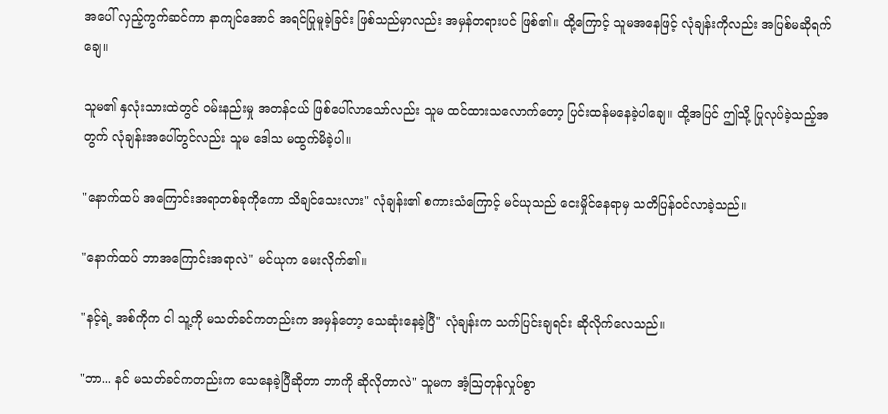အပေါ် လှည့်ကွက်ဆင်ကာ နာကျင်အောင် အရင်ပြုမူခဲ့ခြင်း ဖြစ်သည်မှာလည်း အမှန်တရားပင် ဖြစ်၏။ ထို့ကြောင့် သူမအနေဖြင့် လုံချန်းကိုလည်း အပြစ်မဆိုရက်ချေ။

သူမ၏ နှလုံးသားထဲတွင် ဝမ်းနည်းမှု အတန်ငယ် ဖြစ်ပေါ်လာသော်လည်း သူမ ထင်ထားသလောက်တော့ ပြင်းထန်မနေခဲ့ပါချေ။ ထို့အပြင် ဤသို့ ပြုလုပ်ခဲ့သည့်အတွက် လုံချန်းအပေါ်တွင်လည်း သူမ ဒေါသ မထွက်မိခဲ့ပါ။

"နောက်ထပ် အကြောင်းအရာတစ်ခုကိုကော သိချင်သေးလား" လုံချန်း၏ စကားသံကြောင့် မင်ယုသည် ငေးမှိုင်နေရာမှ သတိပြန်ဝင်လာခဲ့သည်။

"နောက်ထပ် ဘာအကြောင်းအရာလဲ" မင်ယုက မေးလိုက်၏။

"နင့်ရဲ့ အစ်ကိုက ငါ သူ့ကို မသတ်ခင်ကတည်းက အမှန်တော့ သေဆုံးနေခဲ့ပြီ" လုံချန်းက သက်ပြင်းချရင်း ဆိုလိုက်လေသည်။

"ဘာ... နင် မသတ်ခင်ကတည်းက သေနေခဲ့ပြီဆိုတာ ဘာကို ဆိုလိုတာလဲ" သူမက အံ့ဩတုန်လှုပ်စွာ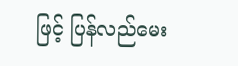ဖြင့် ပြန်လည်မေး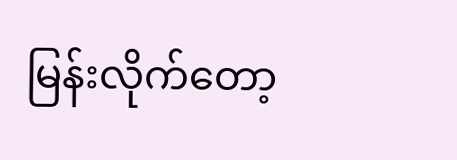မြန်းလိုက်တော့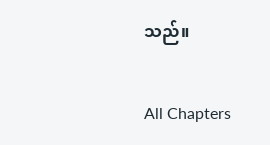သည်။

All Chapters